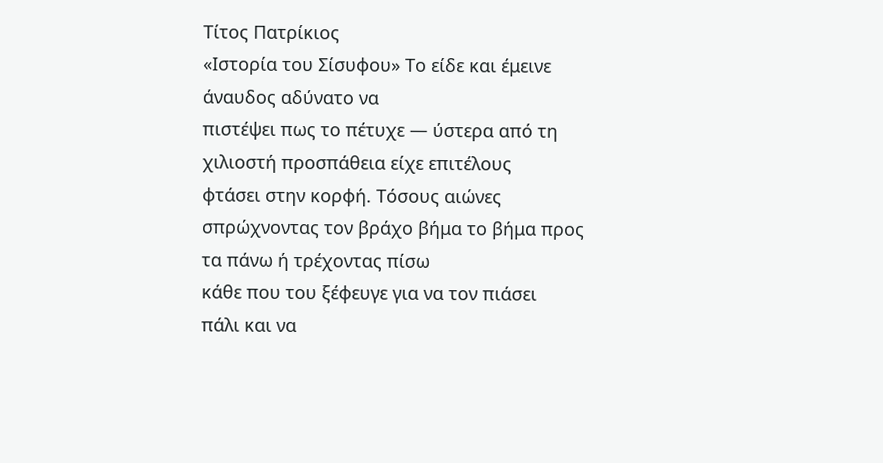Τίτος Πατρίκιος
«Ιστορία του Σίσυφου» Το είδε και έμεινε
άναυδος αδύνατο να
πιστέψει πως το πέτυχε — ύστερα από τη
χιλιοστή προσπάθεια είχε επιτέλους
φτάσει στην κορφή. Τόσους αιώνες
σπρώχνοντας τον βράχο βήμα το βήμα προς
τα πάνω ή τρέχοντας πίσω
κάθε που του ξέφευγε για να τον πιάσει
πάλι και να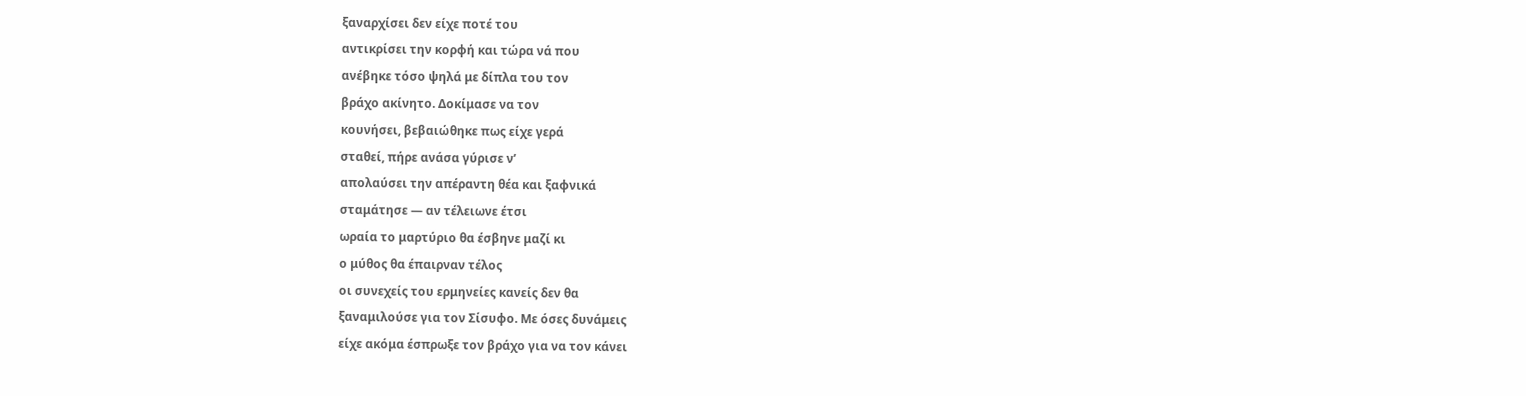ξαναρχίσει δεν είχε ποτέ του
αντικρίσει την κορφή και τώρα νά που
ανέβηκε τόσο ψηλά με δίπλα του τον
βράχο ακίνητο. Δοκίμασε να τον
κουνήσει, βεβαιώθηκε πως είχε γερά
σταθεί, πήρε ανάσα γύρισε ν’
απολαύσει την απέραντη θέα και ξαφνικά
σταμάτησε — αν τέλειωνε έτσι
ωραία το μαρτύριο θα έσβηνε μαζί κι
ο μύθος θα έπαιρναν τέλος
οι συνεχείς του ερμηνείες κανείς δεν θα
ξαναμιλούσε για τον Σίσυφο. Με όσες δυνάμεις
είχε ακόμα έσπρωξε τον βράχο για να τον κάνει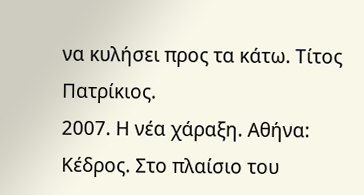να κυλήσει προς τα κάτω. Τίτος Πατρίκιος.
2007. Η νέα χάραξη. Αθήνα: Κέδρος. Στο πλαίσιο του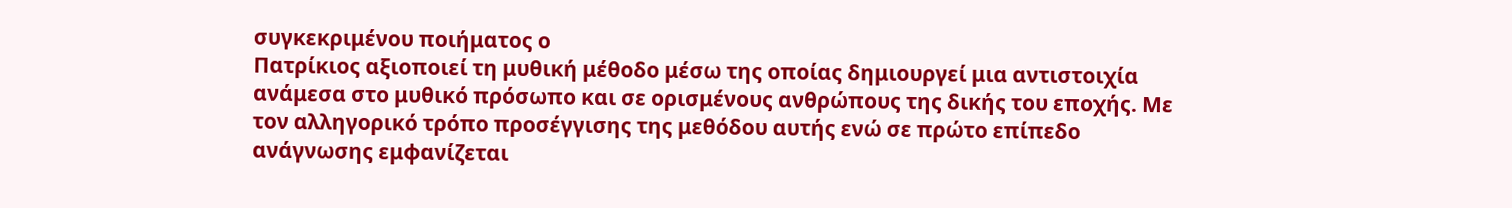συγκεκριμένου ποιήματος ο
Πατρίκιος αξιοποιεί τη μυθική μέθοδο μέσω της οποίας δημιουργεί μια αντιστοιχία
ανάμεσα στο μυθικό πρόσωπο και σε ορισμένους ανθρώπους της δικής του εποχής. Με
τον αλληγορικό τρόπο προσέγγισης της μεθόδου αυτής ενώ σε πρώτο επίπεδο
ανάγνωσης εμφανίζεται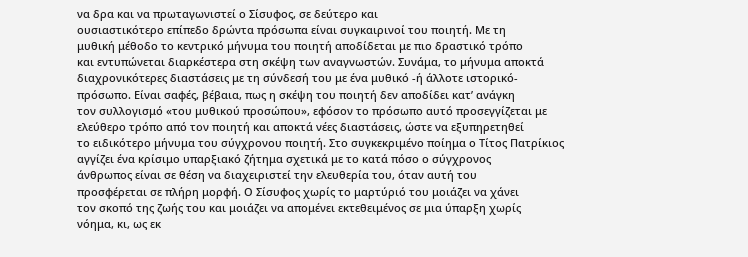να δρα και να πρωταγωνιστεί ο Σίσυφος, σε δεύτερο και
ουσιαστικότερο επίπεδο δρώντα πρόσωπα είναι συγκαιρινοί του ποιητή. Με τη
μυθική μέθοδο το κεντρικό μήνυμα του ποιητή αποδίδεται με πιο δραστικό τρόπο
και εντυπώνεται διαρκέστερα στη σκέψη των αναγνωστών. Συνάμα, το μήνυμα αποκτά
διαχρονικότερες διαστάσεις με τη σύνδεσή του με ένα μυθικό -ή άλλοτε ιστορικό-
πρόσωπο. Είναι σαφές, βέβαια, πως η σκέψη του ποιητή δεν αποδίδει κατ’ ανάγκη
τον συλλογισμό «του μυθικού προσώπου», εφόσον το πρόσωπο αυτό προσεγγίζεται με
ελεύθερο τρόπο από τον ποιητή και αποκτά νέες διαστάσεις, ώστε να εξυπηρετηθεί
το ειδικότερο μήνυμα του σύγχρονου ποιητή. Στο συγκεκριμένο ποίημα ο Τίτος Πατρίκιος
αγγίζει ένα κρίσιμο υπαρξιακό ζήτημα σχετικά με το κατά πόσο ο σύγχρονος
άνθρωπος είναι σε θέση να διαχειριστεί την ελευθερία του, όταν αυτή του
προσφέρεται σε πλήρη μορφή. Ο Σίσυφος χωρίς το μαρτύριό του μοιάζει να χάνει
τον σκοπό της ζωής του και μοιάζει να απομένει εκτεθειμένος σε μια ύπαρξη χωρίς
νόημα, κι, ως εκ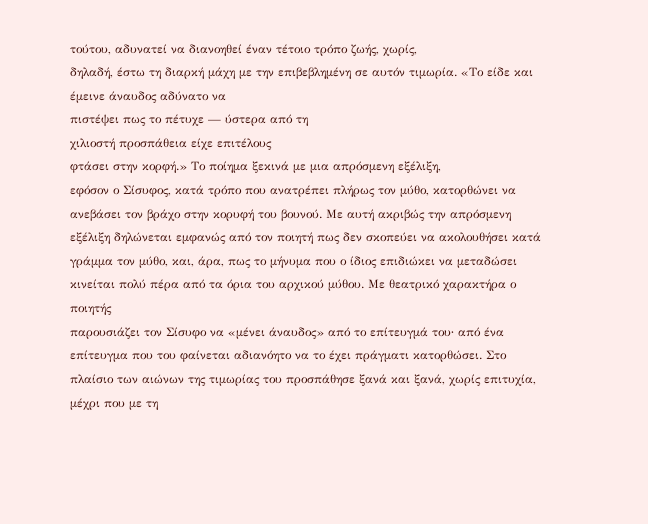τούτου, αδυνατεί να διανοηθεί έναν τέτοιο τρόπο ζωής, χωρίς,
δηλαδή, έστω τη διαρκή μάχη με την επιβεβλημένη σε αυτόν τιμωρία. «Το είδε και
έμεινε άναυδος αδύνατο να
πιστέψει πως το πέτυχε — ύστερα από τη
χιλιοστή προσπάθεια είχε επιτέλους
φτάσει στην κορφή.» Το ποίημα ξεκινά με μια απρόσμενη εξέλιξη,
εφόσον ο Σίσυφος, κατά τρόπο που ανατρέπει πλήρως τον μύθο, κατορθώνει να
ανεβάσει τον βράχο στην κορυφή του βουνού. Με αυτή ακριβώς την απρόσμενη
εξέλιξη δηλώνεται εμφανώς από τον ποιητή πως δεν σκοπεύει να ακολουθήσει κατά
γράμμα τον μύθο, και, άρα, πως το μήνυμα που ο ίδιος επιδιώκει να μεταδώσει
κινείται πολύ πέρα από τα όρια του αρχικού μύθου. Με θεατρικό χαρακτήρα ο ποιητής
παρουσιάζει τον Σίσυφο να «μένει άναυδος» από το επίτευγμά του∙ από ένα
επίτευγμα που του φαίνεται αδιανόητο να το έχει πράγματι κατορθώσει. Στο
πλαίσιο των αιώνων της τιμωρίας του προσπάθησε ξανά και ξανά, χωρίς επιτυχία,
μέχρι που με τη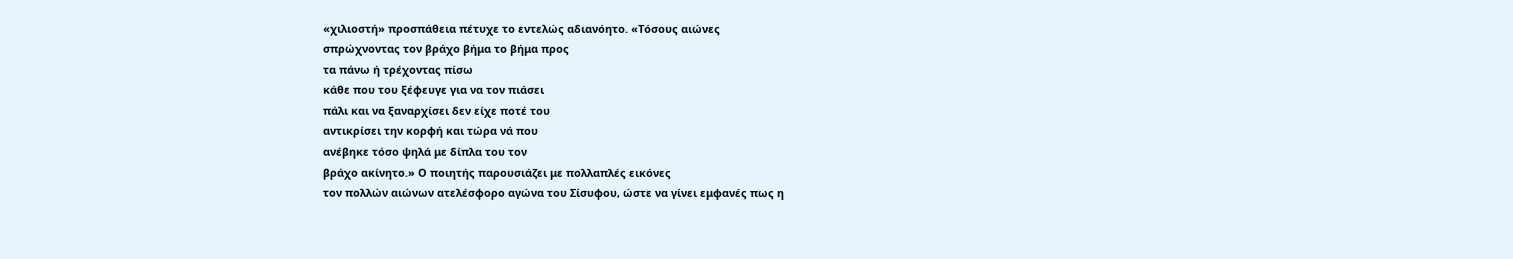«χιλιοστή» προσπάθεια πέτυχε το εντελώς αδιανόητο. «Τόσους αιώνες
σπρώχνοντας τον βράχο βήμα το βήμα προς
τα πάνω ή τρέχοντας πίσω
κάθε που του ξέφευγε για να τον πιάσει
πάλι και να ξαναρχίσει δεν είχε ποτέ του
αντικρίσει την κορφή και τώρα νά που
ανέβηκε τόσο ψηλά με δίπλα του τον
βράχο ακίνητο.» Ο ποιητής παρουσιάζει με πολλαπλές εικόνες
τον πολλών αιώνων ατελέσφορο αγώνα του Σίσυφου, ώστε να γίνει εμφανές πως η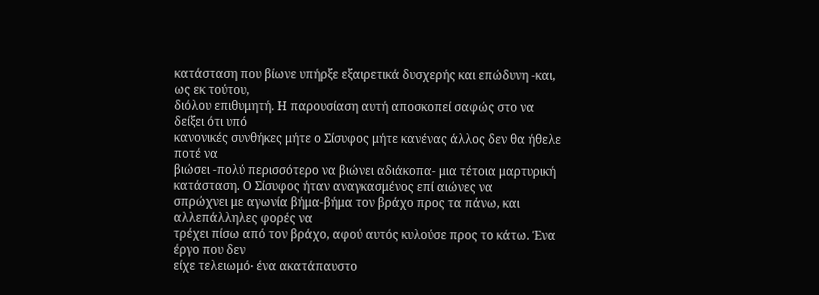κατάσταση που βίωνε υπήρξε εξαιρετικά δυσχερής και επώδυνη -και, ως εκ τούτου,
διόλου επιθυμητή. Η παρουσίαση αυτή αποσκοπεί σαφώς στο να δείξει ότι υπό
κανονικές συνθήκες μήτε ο Σίσυφος μήτε κανένας άλλος δεν θα ήθελε ποτέ να
βιώσει -πολύ περισσότερο να βιώνει αδιάκοπα- μια τέτοια μαρτυρική κατάσταση. Ο Σίσυφος ήταν αναγκασμένος επί αιώνες να
σπρώχνει με αγωνία βήμα-βήμα τον βράχο προς τα πάνω, και αλλεπάλληλες φορές να
τρέχει πίσω από τον βράχο, αφού αυτός κυλούσε προς το κάτω. Ένα έργο που δεν
είχε τελειωμό∙ ένα ακατάπαυστο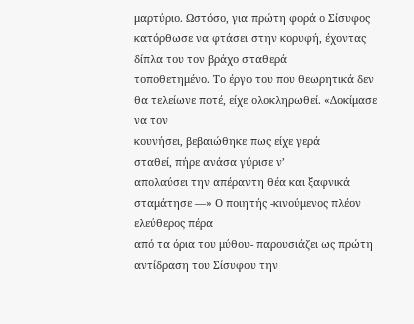μαρτύριο. Ωστόσο, για πρώτη φορά ο Σίσυφος
κατόρθωσε να φτάσει στην κορυφή, έχοντας δίπλα του τον βράχο σταθερά
τοποθετημένο. Το έργο του που θεωρητικά δεν θα τελείωνε ποτέ, είχε ολοκληρωθεί. «Δοκίμασε να τον
κουνήσει, βεβαιώθηκε πως είχε γερά
σταθεί, πήρε ανάσα γύρισε ν’
απολαύσει την απέραντη θέα και ξαφνικά
σταμάτησε —» Ο ποιητής -κινούμενος πλέον ελεύθερος πέρα
από τα όρια του μύθου- παρουσιάζει ως πρώτη αντίδραση του Σίσυφου την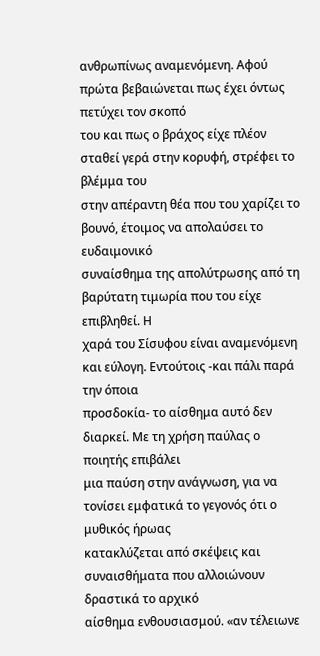ανθρωπίνως αναμενόμενη. Αφού πρώτα βεβαιώνεται πως έχει όντως πετύχει τον σκοπό
του και πως ο βράχος είχε πλέον σταθεί γερά στην κορυφή, στρέφει το βλέμμα του
στην απέραντη θέα που του χαρίζει το βουνό, έτοιμος να απολαύσει το ευδαιμονικό
συναίσθημα της απολύτρωσης από τη βαρύτατη τιμωρία που του είχε επιβληθεί. Η
χαρά του Σίσυφου είναι αναμενόμενη και εύλογη. Εντούτοις -και πάλι παρά την όποια
προσδοκία- το αίσθημα αυτό δεν διαρκεί. Με τη χρήση παύλας ο ποιητής επιβάλει
μια παύση στην ανάγνωση, για να τονίσει εμφατικά το γεγονός ότι ο μυθικός ήρωας
κατακλύζεται από σκέψεις και συναισθήματα που αλλοιώνουν δραστικά το αρχικό
αίσθημα ενθουσιασμού. «αν τέλειωνε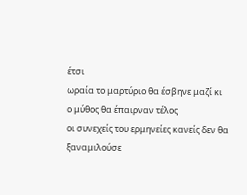έτσι
ωραία το μαρτύριο θα έσβηνε μαζί κι
ο μύθος θα έπαιρναν τέλος
οι συνεχείς του ερμηνείες κανείς δεν θα
ξαναμιλούσε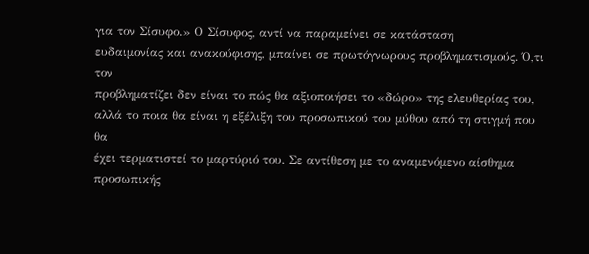για τον Σίσυφο.» Ο Σίσυφος, αντί να παραμείνει σε κατάσταση
ευδαιμονίας και ανακούφισης, μπαίνει σε πρωτόγνωρους προβληματισμούς. Ό,τι τον
προβληματίζει δεν είναι το πώς θα αξιοποιήσει το «δώρο» της ελευθερίας του,
αλλά το ποια θα είναι η εξέλιξη του προσωπικού του μύθου από τη στιγμή που θα
έχει τερματιστεί το μαρτύριό του. Σε αντίθεση με το αναμενόμενο αίσθημα
προσωπικής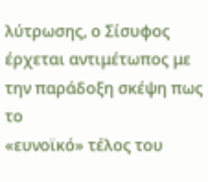λύτρωσης, ο Σίσυφος έρχεται αντιμέτωπος με την παράδοξη σκέψη πως το
«ευνοϊκό» τέλος του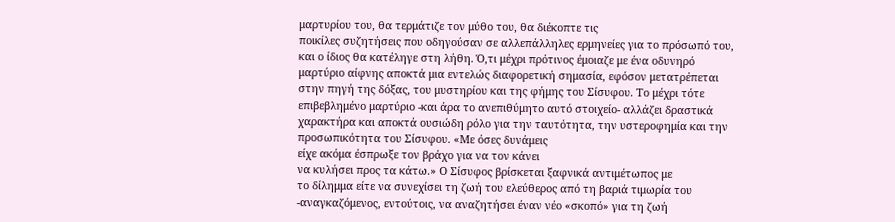μαρτυρίου του, θα τερμάτιζε τον μύθο του, θα διέκοπτε τις
ποικίλες συζητήσεις που οδηγούσαν σε αλλεπάλληλες ερμηνείες για το πρόσωπό του,
και ο ίδιος θα κατέληγε στη λήθη. Ό,τι μέχρι πρότινος έμοιαζε με ένα οδυνηρό
μαρτύριο αίφνης αποκτά μια εντελώς διαφορετική σημασία, εφόσον μετατρέπεται
στην πηγή της δόξας, του μυστηρίου και της φήμης του Σίσυφου. Το μέχρι τότε
επιβεβλημένο μαρτύριο -και άρα το ανεπιθύμητο αυτό στοιχείο- αλλάζει δραστικά
χαρακτήρα και αποκτά ουσιώδη ρόλο για την ταυτότητα, την υστεροφημία και την
προσωπικότητα του Σίσυφου. «Με όσες δυνάμεις
είχε ακόμα έσπρωξε τον βράχο για να τον κάνει
να κυλήσει προς τα κάτω.» Ο Σίσυφος βρίσκεται ξαφνικά αντιμέτωπος με
το δίλημμα είτε να συνεχίσει τη ζωή του ελεύθερος από τη βαριά τιμωρία του
-αναγκαζόμενος, εντούτοις, να αναζητήσει έναν νέο «σκοπό» για τη ζωή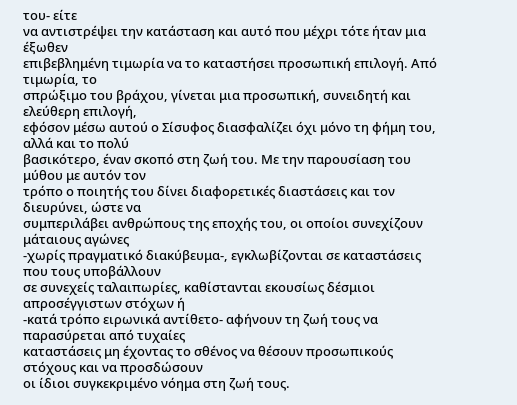του- είτε
να αντιστρέψει την κατάσταση και αυτό που μέχρι τότε ήταν μια έξωθεν
επιβεβλημένη τιμωρία να το καταστήσει προσωπική επιλογή. Από τιμωρία, το
σπρώξιμο του βράχου, γίνεται μια προσωπική, συνειδητή και ελεύθερη επιλογή,
εφόσον μέσω αυτού ο Σίσυφος διασφαλίζει όχι μόνο τη φήμη του, αλλά και το πολύ
βασικότερο, έναν σκοπό στη ζωή του. Με την παρουσίαση του μύθου με αυτόν τον
τρόπο ο ποιητής του δίνει διαφορετικές διαστάσεις και τον διευρύνει, ώστε να
συμπεριλάβει ανθρώπους της εποχής του, οι οποίοι συνεχίζουν μάταιους αγώνες
-χωρίς πραγματικό διακύβευμα-, εγκλωβίζονται σε καταστάσεις που τους υποβάλλουν
σε συνεχείς ταλαιπωρίες, καθίστανται εκουσίως δέσμιοι απροσέγγιστων στόχων ή
-κατά τρόπο ειρωνικά αντίθετο- αφήνουν τη ζωή τους να παρασύρεται από τυχαίες
καταστάσεις μη έχοντας το σθένος να θέσουν προσωπικούς στόχους και να προσδώσουν
οι ίδιοι συγκεκριμένο νόημα στη ζωή τους.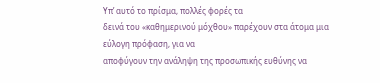Υπ’ αυτό το πρίσμα, πολλές φορές τα
δεινά του «καθημερινού μόχθου» παρέχουν στα άτομα μια εύλογη πρόφαση, για να
αποφύγουν την ανάληψη της προσωπικής ευθύνης να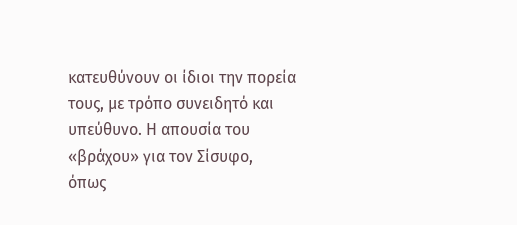κατευθύνουν οι ίδιοι την πορεία
τους, με τρόπο συνειδητό και υπεύθυνο. Η απουσία του «βράχου» για τον Σίσυφο,
όπως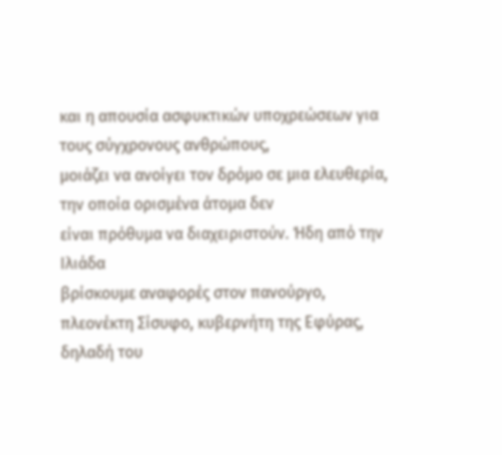και η απουσία ασφυκτικών υποχρεώσεων για τους σύγχρονους ανθρώπους,
μοιάζει να ανοίγει τον δρόμο σε μια ελευθερία, την οποία ορισμένα άτομα δεν
είναι πρόθυμα να διαχειριστούν. Ήδη από την Ιλιάδα
βρίσκουμε αναφορές στον πανούργο, πλεονέκτη Σίσυφο, κυβερνήτη της Εφύρας,
δηλαδή του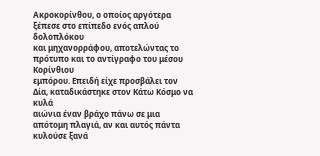Ακροκορίνθου, ο οποίος αργότερα ξέπεσε στο επίπεδο ενός απλού δολοπλόκου
και μηχανορράφου, αποτελώντας το πρότυπο και το αντίγραφο του μέσου Κορίνθιου
εμπόρου. Επειδή είχε προσβάλει τον Δία, καταδικάστηκε στον Κάτω Κόσμο να κυλά
αιώνια έναν βράχο πάνω σε μια απότομη πλαγιά, αν και αυτός πάντα κυλούσε ξανά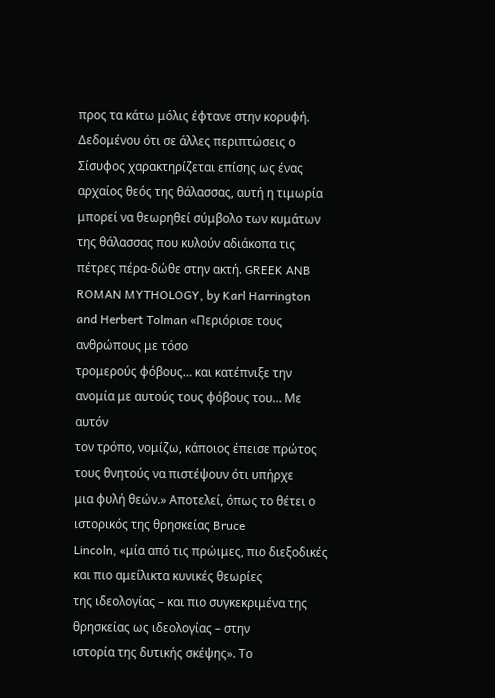προς τα κάτω μόλις έφτανε στην κορυφή. Δεδομένου ότι σε άλλες περιπτώσεις ο
Σίσυφος χαρακτηρίζεται επίσης ως ένας αρχαίος θεός της θάλασσας, αυτή η τιμωρία
μπορεί να θεωρηθεί σύμβολο των κυμάτων της θάλασσας που κυλούν αδιάκοπα τις
πέτρες πέρα-δώθε στην ακτή. GREEK ANB ROMAN MYTHOLOGY, by Karl Harrington
and Herbert Tolman «Περιόρισε τους ανθρώπους με τόσο
τρομερούς φόβους… και κατέπνιξε την ανομία με αυτούς τους φόβους του… Με αυτόν
τον τρόπο, νομίζω, κάποιος έπεισε πρώτος τους θνητούς να πιστέψουν ότι υπήρχε
μια φυλή θεών.» Αποτελεί, όπως το θέτει ο ιστορικός της θρησκείας Bruce
Lincoln, «μία από τις πρώιμες, πιο διεξοδικές και πιο αμείλικτα κυνικές θεωρίες
της ιδεολογίας – και πιο συγκεκριμένα της θρησκείας ως ιδεολογίας – στην
ιστορία της δυτικής σκέψης». Το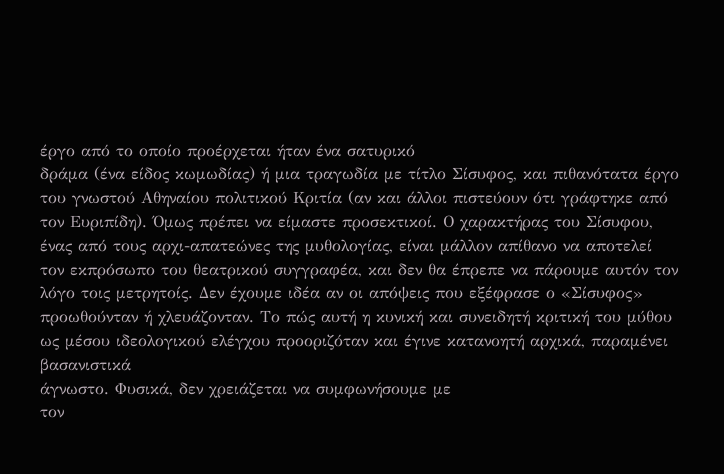έργο από το οποίο προέρχεται ήταν ένα σατυρικό
δράμα (ένα είδος κωμωδίας) ή μια τραγωδία με τίτλο Σίσυφος, και πιθανότατα έργο
του γνωστού Αθηναίου πολιτικού Κριτία (αν και άλλοι πιστεύουν ότι γράφτηκε από
τον Ευριπίδη). Όμως πρέπει να είμαστε προσεκτικοί. Ο χαρακτήρας του Σίσυφου,
ένας από τους αρχι-απατεώνες της μυθολογίας, είναι μάλλον απίθανο να αποτελεί
τον εκπρόσωπο του θεατρικού συγγραφέα, και δεν θα έπρεπε να πάρουμε αυτόν τον
λόγο τοις μετρητοίς. Δεν έχουμε ιδέα αν οι απόψεις που εξέφρασε ο «Σίσυφος»
προωθούνταν ή χλευάζονταν. Το πώς αυτή η κυνική και συνειδητή κριτική του μύθου
ως μέσου ιδεολογικού ελέγχου προοριζόταν και έγινε κατανοητή αρχικά, παραμένει βασανιστικά
άγνωστο. Φυσικά, δεν χρειάζεται να συμφωνήσουμε με
τον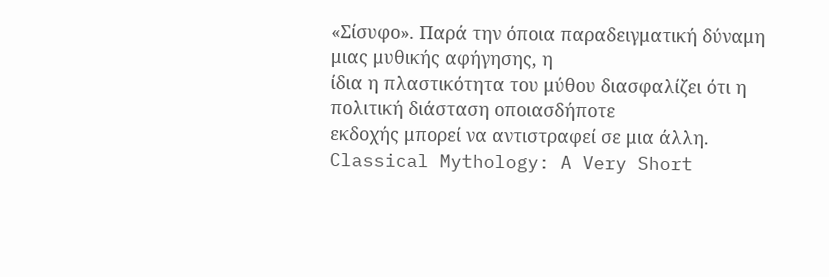«Σίσυφο». Παρά την όποια παραδειγματική δύναμη μιας μυθικής αφήγησης, η
ίδια η πλαστικότητα του μύθου διασφαλίζει ότι η πολιτική διάσταση οποιασδήποτε
εκδοχής μπορεί να αντιστραφεί σε μια άλλη. Classical Mythology: A Very Short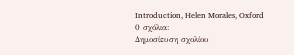Introduction, Helen Morales, Oxford
0 σχόλια:
Δημοσίευση σχολίου